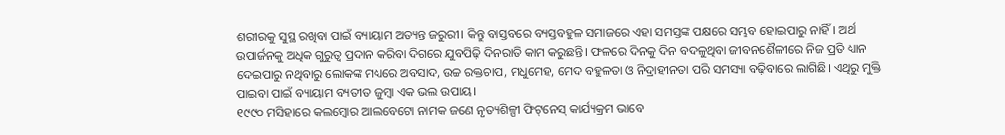ଶରୀରକୁ ସୁସ୍ଥ ରଖିବା ପାଇଁ ବ୍ୟାୟାମ ଅତ୍ୟନ୍ତ ଜରୁରୀ। କିନ୍ତୁ ବାସ୍ତବରେ ବ୍ୟସ୍ତବହୁଳ ସମାଜରେ ଏହା ସମସ୍ତଙ୍କ ପକ୍ଷରେ ସମ୍ଭବ ହୋଇପାରୁ ନାହିଁ। ଅର୍ଥ ଉପାର୍ଜନକୁ ଅଧିକ ଗୁରୁତ୍ବ ପ୍ରଦାନ କରିବା ଦିଗରେ ଯୁବପିଢ଼ି ଦିନରାତି କାମ କରୁଛନ୍ତି। ଫଳରେ ଦିନକୁ ଦିନ ବଦଳୁଥିବା ଜୀବନଶୈଳୀରେ ନିଜ ପ୍ରତି ଧ୍ୟାନ ଦେଇପାରୁ ନଥିବାରୁ ଲୋକଙ୍କ ମଧ୍ୟରେ ଅବସାଦ, ଉଚ୍ଚ ରକ୍ତଚାପ, ମଧୁମେହ, ମେଦ ବହୁଳତା ଓ ନିଦ୍ରାହୀନତା ପରି ସମସ୍ୟା ବଢ଼ିବାରେ ଲାଗିଛି। ଏଥିରୁ ମୁକ୍ତି ପାଇବା ପାଇଁ ବ୍ୟାୟାମ ବ୍ୟତୀତ ଜୁମ୍ବା ଏକ ଭଲ ଉପାୟ।
୧୯୯୦ ମସିହାରେ କଲମ୍ବୋର ଆଲବେଟୋ ନାମକ ଜଣେ ନୃତ୍ୟଶିଳ୍ପୀ ଫିଟ୍‌ନେସ୍ କାର୍ଯ୍ୟକ୍ରମ ଭାବେ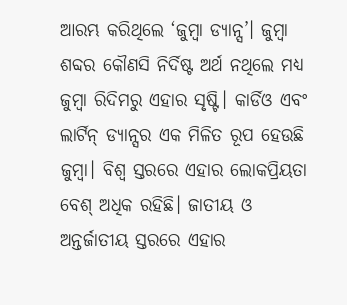ଆରମ୍ଭ କରିଥିଲେ ‘ଜୁମ୍ବା ଡ୍ୟାନ୍ସ’। ଜୁମ୍ବା ଶବ୍ଦର କୌଣସି ନିର୍ଦିଷ୍ଟ ଅର୍ଥ ନଥିଲେ ମଧ୍ୟ ଜୁମ୍ବା ରିଦିମରୁ ଏହାର ସୃଷ୍ଟି। କାର୍ଡିଓ ଏବଂ ଲାର୍ଟିନ୍‌ ଡ୍ୟାନ୍ସର ଏକ ମିଳିତ ରୂପ ହେଉଛି ଜୁମ୍ବା। ବିଶ୍ବ ସ୍ତରରେ ଏହାର ଲୋକପ୍ରିୟତା ବେଶ୍ ଅଧିକ ରହିଛି। ଜାତୀୟ ଓ ଅନ୍ତର୍ଜାତୀୟ ସ୍ତରରେ ଏହାର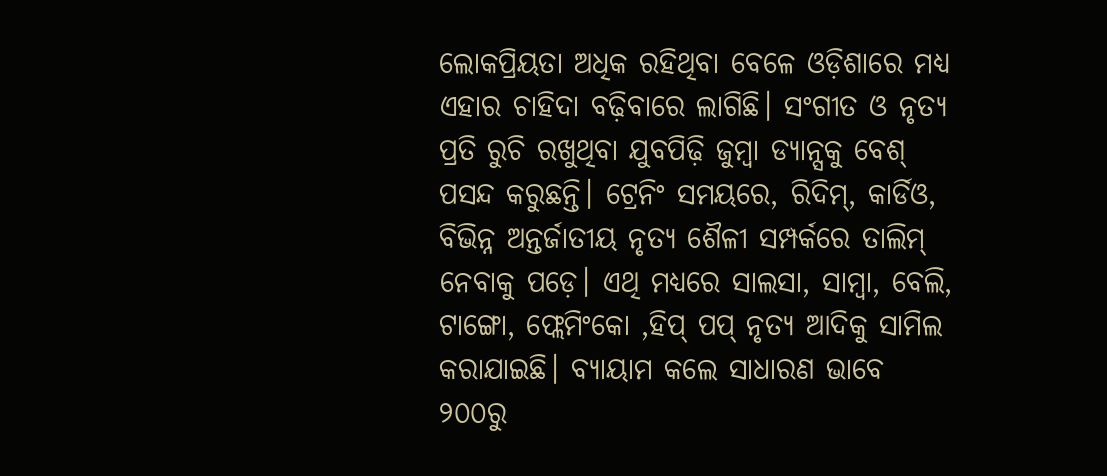ଲୋକପ୍ରିୟତା ଅଧିକ ରହିଥିବା ବେଳେ ଓଡ଼ିଶାରେ ମଧ୍ୟ ଏହାର ଚାହିଦା ବଢ଼ିବାରେ ଲାଗିଛି। ସଂଗୀତ ଓ ନୃତ୍ୟ ପ୍ରତି ରୁଚି ରଖୁଥିବା ଯୁବପିଢ଼ି ଜୁମ୍ବା ଡ୍ୟାନ୍ସକୁ ବେଶ୍‌ ପସନ୍ଦ କରୁଛନ୍ତି। ଟ୍ରେନିଂ ସମୟରେ, ରିଦିମ୍, କାର୍ଡିଓ, ବିଭିନ୍ନ ଅନ୍ତର୍ଜାତୀୟ ନୃତ୍ୟ ଶୈଳୀ ସମ୍ପର୍କରେ ତାଲିମ୍ ନେବାକୁ ପଡ଼େ। ଏଥି ମଧ୍ୟରେ ସାଲସା, ସାମ୍ବା, ବେଲି, ଟାଙ୍ଗୋ, ଫ୍ଲେମିଂକୋ ,ହିପ୍‌ ପପ୍‌ ନୃତ୍ୟ ଆଦିକୁ ସାମିଲ କରାଯାଇଛି। ବ୍ୟାୟାମ କଲେ ସାଧାରଣ ଭାବେ ୨୦୦ରୁ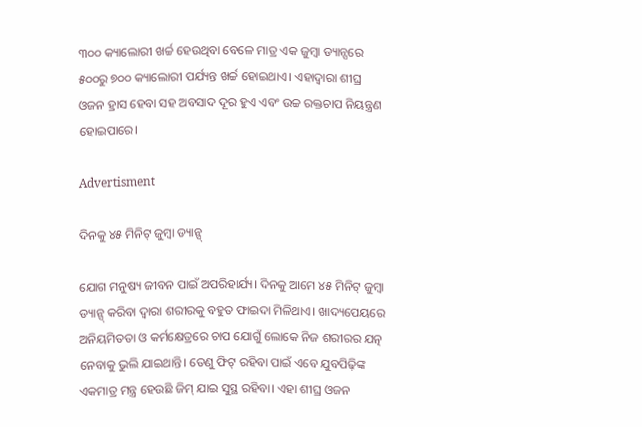୩୦୦ କ୍ୟାଲୋରୀ ଖର୍ଚ୍ଚ ହେଉଥିବା ବେଳେ ମାତ୍ର ଏକ ଜୁମ୍ବା ଡ୍ୟାନ୍ସରେ ୫୦୦ରୁ ୭୦୦ କ୍ୟାଲୋରୀ ପର୍ଯ୍ୟନ୍ତ ଖର୍ଚ୍ଚ ହୋଇଥାଏ। ଏହାଦ୍ୱାରା ଶୀଘ୍ର ଓଜନ ହ୍ରାସ ହେବା ସହ ଅବସାଦ ଦୂର ହୁଏ ଏବଂ ଉଚ୍ଚ ରକ୍ତଚାପ ନିୟନ୍ତ୍ରଣ ହୋଇପାରେ।

Advertisment

ଦିନକୁ ୪୫ ମିନିଟ୍‌ ଜୁମ୍ବା ଡ୍ୟାନ୍ସ୍‌

ଯୋଗ ମନୁଷ୍ୟ ଜୀବନ ପାଇଁ ଅପରିହାର୍ଯ୍ୟ। ଦିନକୁ ଆମେ ୪୫ ମିନିଟ୍‌ ଜୁମ୍ବା ଡ୍ୟାନ୍ସ୍‌ କରିବା ଦ୍ବାରା ଶରୀରକୁ ବହୁତ ଫାଇଦା ମିଳିଥାଏ। ଖାଦ୍ୟପେୟରେ ଅନିୟମିତତା ଓ କର୍ମକ୍ଷେତ୍ରରେ ଚାପ ଯୋଗୁଁ ଲୋକେ ନିଜ ଶରୀରର ଯତ୍ନ ନେବାକୁ ଭୁଲି ଯାଇଥାନ୍ତି। ତେଣୁ ଫିଟ୍‌ ରହିବା ପାଇଁ ଏବେ ଯୁବପିଢ଼ିଙ୍କ ଏକମାତ୍ର ମନ୍ତ୍ର ହେଉଛି ଜିମ୍‌ ଯାଇ ସୁସ୍ଥ ରହିବା। ଏହା ଶୀଘ୍ର ଓଜନ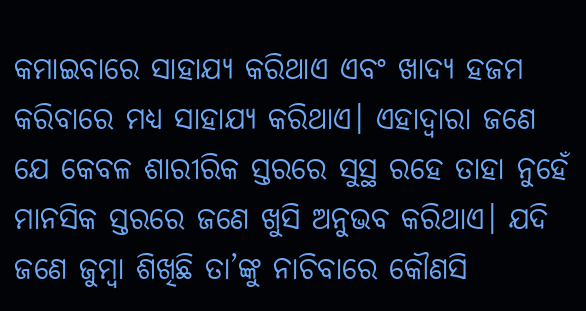କମାଇବାରେ ସାହାଯ୍ୟ କରିଥାଏ ଏବଂ ଖାଦ୍ୟ ହଜମ କରିବାରେ ମଧ୍ୟ ସାହାଯ୍ୟ କରିଥାଏ। ଏହାଦ୍ବାରା ଜଣେ ଯେ କେବଳ ଶାରୀରିକ ସ୍ତରରେ ସୁସ୍ଥ ରହେ ତାହା ନୁହେଁ ମାନସିକ ସ୍ତରରେ ଜଣେ ଖୁସି ଅନୁଭବ କରିଥାଏ। ଯଦି ଜଣେ ଜୁମ୍ବା ଶିଖିଛି ତା’ଙ୍କୁ ନାଚିବାରେ କୌଣସି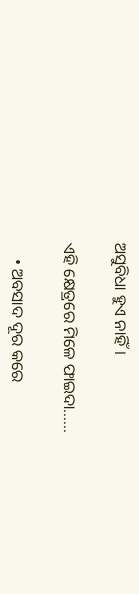ଅସୁବିଧା ହୁଏ ନାହିଁ।

ଏହି କ୍ଷେତ୍ରରେ ମିଳେ ଫାଇଦା......

    • ଅବସାଦ ଦୂର କରେ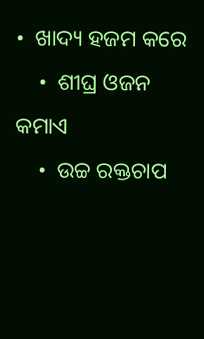•  ଖାଦ୍ୟ ହଜମ କରେ
    •  ଶୀଘ୍ର ଓଜନ କମାଏ
    •  ଉଚ୍ଚ ରକ୍ତଚାପ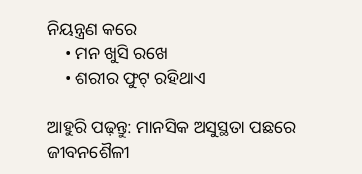ନିୟନ୍ତ୍ରଣ କରେ
    • ମନ ଖୁସି ରଖେ
    • ଶରୀର ଫୁଟ୍‌ ରହିଥାଏ

ଆହୁରି ପଢ଼ନ୍ତୁ: ମାନସିକ ଅସୁସ୍ଥତା ପଛରେ ଜୀବନଶୈଳୀ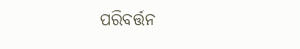ପରିବର୍ତ୍ତନ